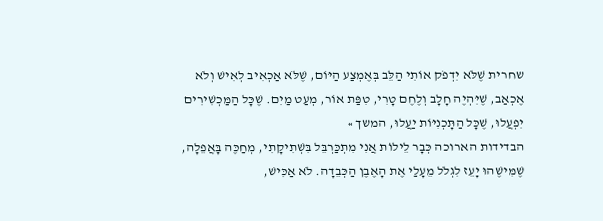שחרית שֶׁלֹּא יִדְפֹק אוֹתִי הַלֵּב בְּאֶמְצַע הַיּוֹם, שֶׁלֹּא אַכְאִיב לְאִישׁ וְלֹא אֶכְאַב, שֶׁיִּהְיֶה חָלָב וְלֶחֶם טָרִי, טִפַּת אוֹר, מְעַט מַיִם. שֶׁכָּל הַמַּכְשִׁירִים יִפְעֲלוּ, שֶׁכָּל הַתָּכְנִיּוֹת יַעֲלוּ, המשך »
הבדידות הארוכה כְּבָר לֵילוֹת אֲנִי מִתְכַּרְבֵּל בִּשְׁתִיקָתִי, מְחַכֶּה בָּאֲפֵלָה, שֶׁמִּישֶׁהוּ יָעֵז לִגְלֹל מֵעָלַי אֶת הָאֶבֶן הַכְּבֵדָה. לֹא אַכִּישׁ,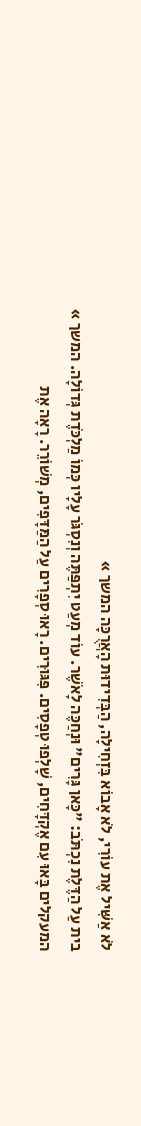לֹא אַשִּׁיל אֶת עוֹרִי, לֹא אָבוֹא בִּזְחִילָה, הַבְּדִידוּת הָאֲרֻכָּה המשך »
בית עַל הַדֶּלֶת נִכְתֹּב: "כָּאן גָּרִים" וּנְחַכֶּה לָאֹשֶׁר. עוֹד מְעַט יִתְפַּתֶּה וְנִסְגֹּר עָלָיו כְּמוֹ מַלְכֹּדֶת גְּדוֹלָה. המשך »
המעקלים בָּאוּ עִם אֶקְדָּחִים, שָׁלְפוּ טְפָסִים. פִּגּוּרִים. רָאוּ סְפָרִים עַל הַמַּדָּפִים, מְשׁוֹרֵר. רָאָה אֶת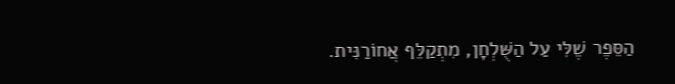הַסֵּפֶר שֶׁלִּי עַל הַשֻּׁלְחָן, מִתְקַלֵּף אֲחוֹרַנִּית.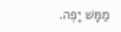מַמָּשׁ יָפֶה.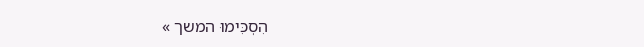הִסְכִּימוּ המשך »